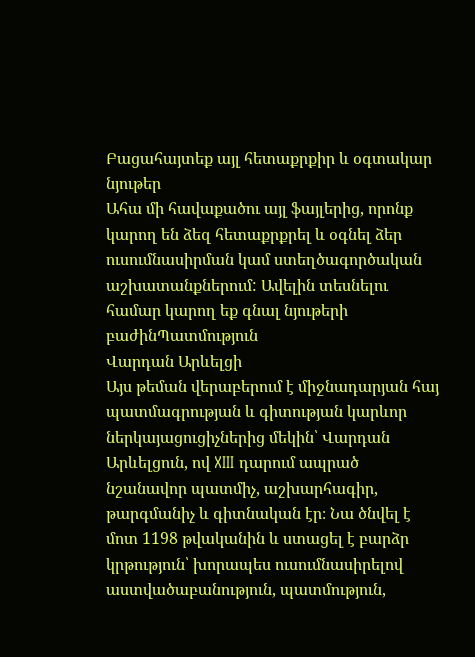Բացահայտեք այլ հետաքրքիր և օգտակար նյութեր
Ահա մի հավաքածու այլ ֆայլերից, որոնք կարող են ձեզ հետաքրքրել և օգնել ձեր ուսումնասիրման կամ ստեղծագործական աշխատանքներում: Ավելին տեսնելու համար կարող եք գնալ նյութերի բաժինՊատմություն
Վարդան Արևելցի
Այս թեման վերաբերում է միջնադարյան հայ պատմագրության և գիտության կարևոր ներկայացուցիչներից մեկին՝ Վարդան Արևելցուն, ով XIII դարում ապրած նշանավոր պատմիչ, աշխարհագիր, թարգմանիչ և գիտնական էր։ Նա ծնվել է մոտ 1198 թվականին և ստացել է բարձր կրթություն՝ խորապես ուսումնասիրելով աստվածաբանություն, պատմություն,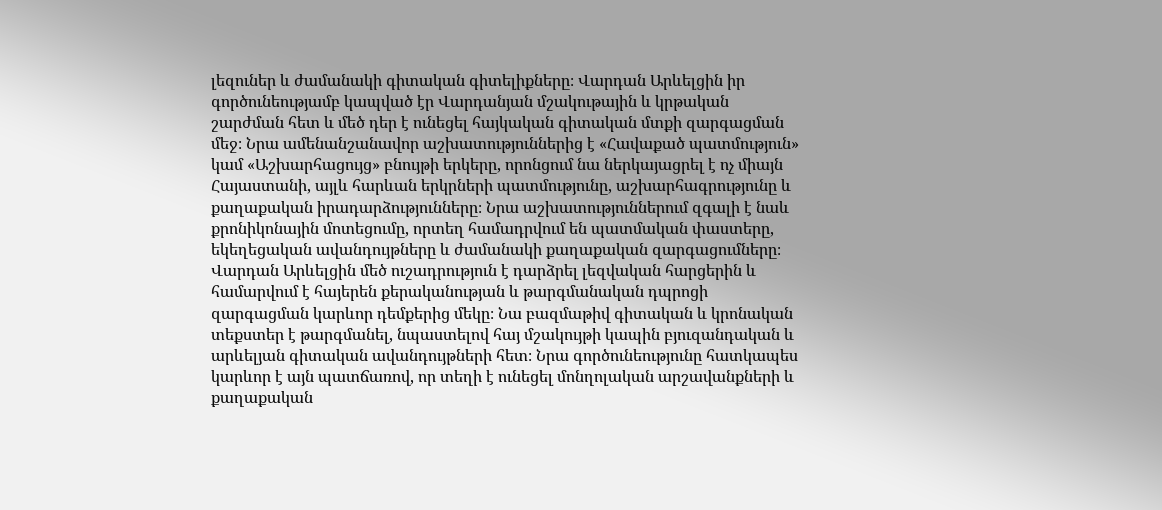լեզուներ և ժամանակի գիտական գիտելիքները։ Վարդան Արևելցին իր գործունեությամբ կապված էր Վարդանյան մշակութային և կրթական շարժման հետ և մեծ դեր է ունեցել հայկական գիտական մտքի զարգացման մեջ։ Նրա ամենանշանավոր աշխատություններից է «Հավաքած պատմություն» կամ «Աշխարհացույց» բնույթի երկերը, որոնցում նա ներկայացրել է ոչ միայն Հայաստանի, այլև հարևան երկրների պատմությունը, աշխարհագրությունը և քաղաքական իրադարձությունները։ Նրա աշխատություններում զգալի է նաև քրոնիկոնային մոտեցումը, որտեղ համադրվում են պատմական փաստերը, եկեղեցական ավանդույթները և ժամանակի քաղաքական զարգացումները։ Վարդան Արևելցին մեծ ուշադրություն է դարձրել լեզվական հարցերին և համարվում է հայերեն քերականության և թարգմանական դպրոցի զարգացման կարևոր դեմքերից մեկը։ Նա բազմաթիվ գիտական և կրոնական տեքստեր է թարգմանել, նպաստելով հայ մշակույթի կապին բյուզանդական և արևելյան գիտական ավանդույթների հետ։ Նրա գործունեությունը հատկապես կարևոր է այն պատճառով, որ տեղի է ունեցել մոնղոլական արշավանքների և քաղաքական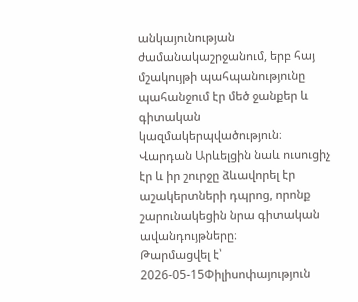անկայունության ժամանակաշրջանում, երբ հայ մշակույթի պահպանությունը պահանջում էր մեծ ջանքեր և գիտական կազմակերպվածություն։ Վարդան Արևելցին նաև ուսուցիչ էր և իր շուրջը ձևավորել էր աշակերտների դպրոց, որոնք շարունակեցին նրա գիտական ավանդույթները։
Թարմացվել է՝ 2026-05-15Փիլիսոփայություն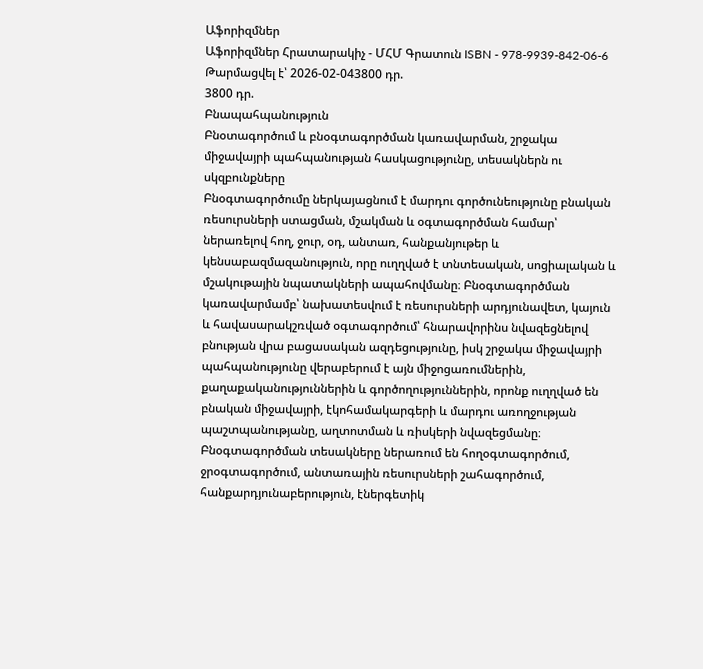Աֆորիզմներ
Աֆորիզմներ Հրատարակիչ - ՄՀՄ Գրատուն ISBN - 978-9939-842-06-6
Թարմացվել է՝ 2026-02-043800 դր.
3800 դր.
Բնապահպանություն
Բնօտագործում և բնօգտագործման կառավարման, շրջակա միջավայրի պահպանության հասկացությունը, տեսակներն ու սկզբունքները
Բնօգտագործումը ներկայացնում է մարդու գործունեությունը բնական ռեսուրսների ստացման, մշակման և օգտագործման համար՝ ներառելով հող, ջուր, օդ, անտառ, հանքանյութեր և կենսաբազմազանություն, որը ուղղված է տնտեսական, սոցիալական և մշակութային նպատակների ապահովմանը։ Բնօգտագործման կառավարմամբ՝ նախատեսվում է ռեսուրսների արդյունավետ, կայուն և հավասարակշռված օգտագործում՝ հնարավորինս նվազեցնելով բնության վրա բացասական ազդեցությունը, իսկ շրջակա միջավայրի պահպանությունը վերաբերում է այն միջոցառումներին, քաղաքականություններին և գործողություններին, որոնք ուղղված են բնական միջավայրի, էկոհամակարգերի և մարդու առողջության պաշտպանությանը, աղտոտման և ռիսկերի նվազեցմանը։ Բնօգտագործման տեսակները ներառում են հողօգտագործում, ջրօգտագործում, անտառային ռեսուրսների շահագործում, հանքարդյունաբերություն, էներգետիկ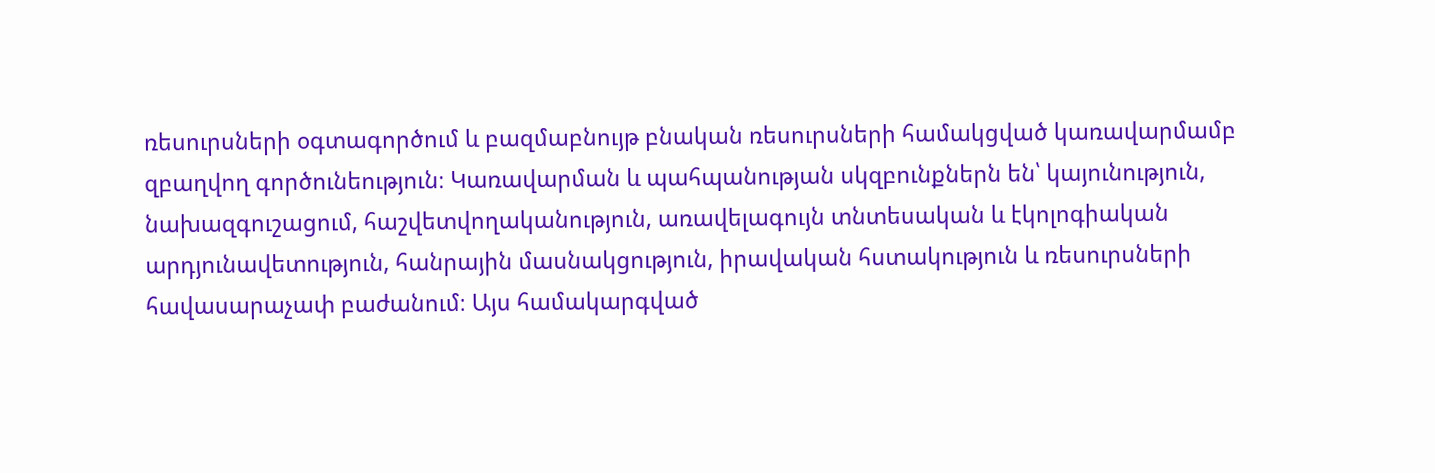ռեսուրսների օգտագործում և բազմաբնույթ բնական ռեսուրսների համակցված կառավարմամբ զբաղվող գործունեություն։ Կառավարման և պահպանության սկզբունքներն են՝ կայունություն, նախազգուշացում, հաշվետվողականություն, առավելագույն տնտեսական և էկոլոգիական արդյունավետություն, հանրային մասնակցություն, իրավական հստակություն և ռեսուրսների հավասարաչափ բաժանում։ Այս համակարգված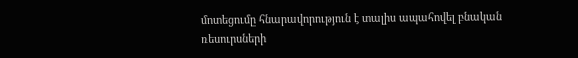մոտեցումը հնարավորություն է տալիս ապահովել բնական ռեսուրսների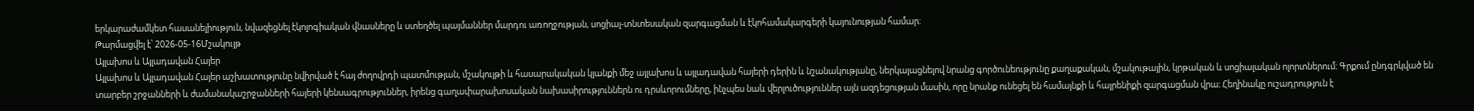երկարաժամկետ հասանելիություն, նվազեցնել էկոլոգիական վնասները և ստեղծել պայմաններ մարդու առողջության, սոցիալ-տնտեսական զարգացման և էկոհամակարգերի կայունության համար։
Թարմացվել է՝ 2026-05-16Մշակույթ
Այլախոս և Այլադավան Հայեր
Այլախոս և Այլադավան Հայեր աշխատությունը նվիրված է հայ ժողովրդի պատմության, մշակույթի և հասարակական կյանքի մեջ այլախոս և այլադավան հայերի դերին և նշանակությանը, ներկայացնելով նրանց գործունեությունը քաղաքական, մշակութային, կրթական և սոցիալական ոլորտներում։ Գրքում ընդգրկված են տարբեր շրջանների և ժամանակաշրջանների հայերի կենսագրություններ, իրենց գաղափարախոսական նախասիրություններն ու դրսևորումները, ինչպես նաև վերլուծություններ այն ազդեցության մասին, որը նրանք ունեցել են համայնքի և հայրենիքի զարգացման վրա։ Հեղինակը ուշադրություն է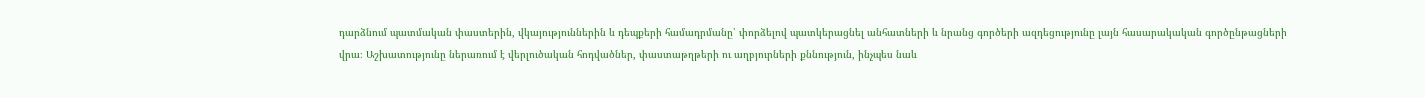դարձնում պատմական փաստերին, վկայություններին և դեպքերի համադրմանը՝ փորձելով պատկերացնել անհատների և նրանց գործերի ազդեցությունը լայն հասարակական գործընթացների վրա։ Աշխատությունը ներառում է վերլուծական հոդվածներ, փաստաթղթերի ու աղբյուրների քննություն, ինչպես նաև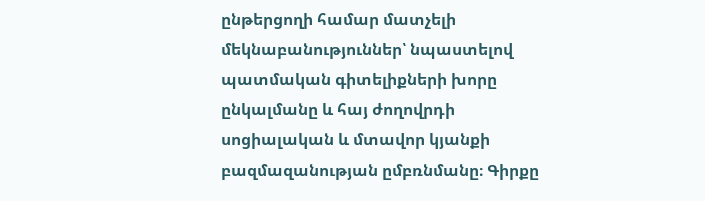ընթերցողի համար մատչելի մեկնաբանություններ՝ նպաստելով պատմական գիտելիքների խորը ընկալմանը և հայ ժողովրդի սոցիալական և մտավոր կյանքի բազմազանության ըմբռնմանը։ Գիրքը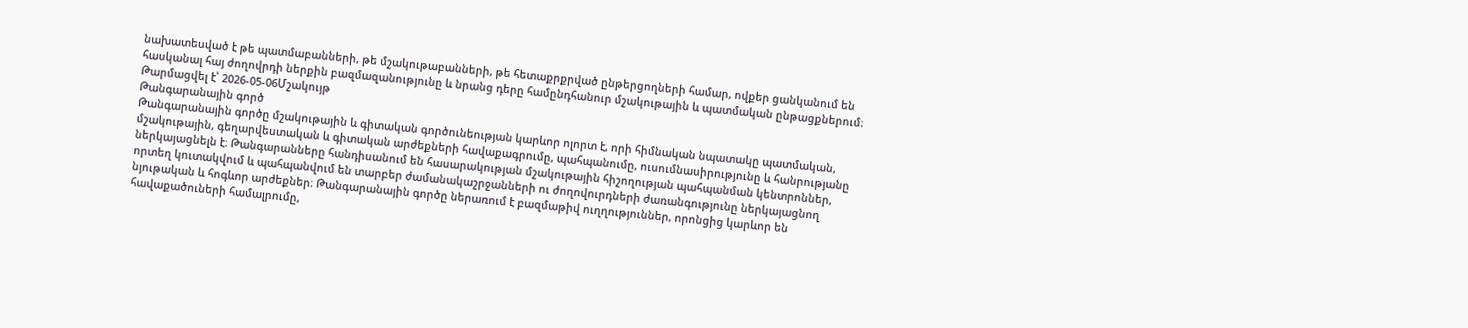նախատեսված է թե պատմաբանների, թե մշակութաբանների, թե հետաքրքրված ընթերցողների համար, ովքեր ցանկանում են հասկանալ հայ ժողովրդի ներքին բազմազանությունը և նրանց դերը համընդհանուր մշակութային և պատմական ընթացքներում։
Թարմացվել է՝ 2026-05-06Մշակույթ
Թանգարանային գործ
Թանգարանային գործը մշակութային և գիտական գործունեության կարևոր ոլորտ է, որի հիմնական նպատակը պատմական, մշակութային, գեղարվեստական և գիտական արժեքների հավաքագրումը, պահպանումը, ուսումնասիրությունը և հանրությանը ներկայացնելն է։ Թանգարանները հանդիսանում են հասարակության մշակութային հիշողության պահպանման կենտրոններ, որտեղ կուտակվում և պահպանվում են տարբեր ժամանակաշրջանների ու ժողովուրդների ժառանգությունը ներկայացնող նյութական և հոգևոր արժեքներ։ Թանգարանային գործը ներառում է բազմաթիվ ուղղություններ, որոնցից կարևոր են հավաքածուների համալրումը,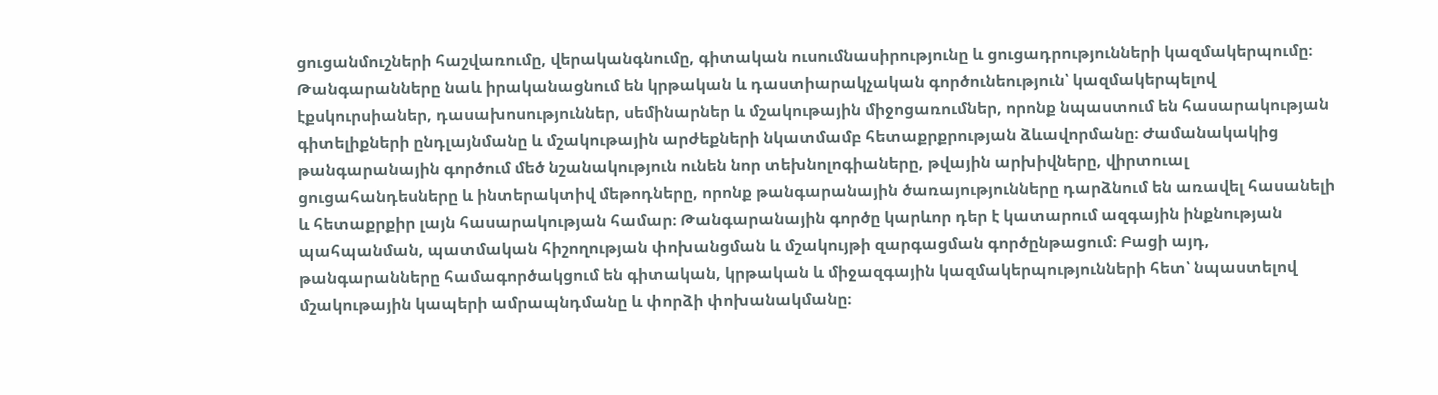ցուցանմուշների հաշվառումը, վերականգնումը, գիտական ուսումնասիրությունը և ցուցադրությունների կազմակերպումը։ Թանգարանները նաև իրականացնում են կրթական և դաստիարակչական գործունեություն՝ կազմակերպելով էքսկուրսիաներ, դասախոսություններ, սեմինարներ և մշակութային միջոցառումներ, որոնք նպաստում են հասարակության գիտելիքների ընդլայնմանը և մշակութային արժեքների նկատմամբ հետաքրքրության ձևավորմանը։ Ժամանակակից թանգարանային գործում մեծ նշանակություն ունեն նոր տեխնոլոգիաները, թվային արխիվները, վիրտուալ ցուցահանդեսները և ինտերակտիվ մեթոդները, որոնք թանգարանային ծառայությունները դարձնում են առավել հասանելի և հետաքրքիր լայն հասարակության համար։ Թանգարանային գործը կարևոր դեր է կատարում ազգային ինքնության պահպանման, պատմական հիշողության փոխանցման և մշակույթի զարգացման գործընթացում։ Բացի այդ, թանգարանները համագործակցում են գիտական, կրթական և միջազգային կազմակերպությունների հետ՝ նպաստելով մշակութային կապերի ամրապնդմանը և փորձի փոխանակմանը։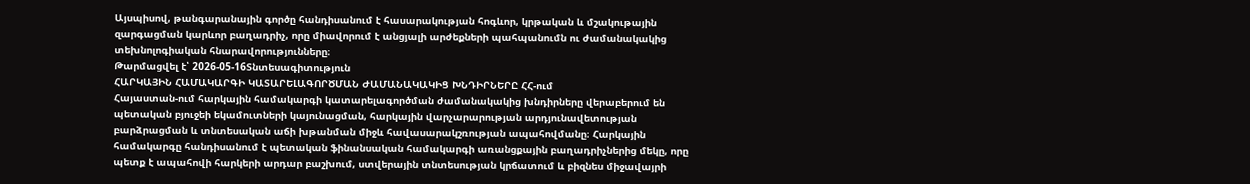Այսպիսով, թանգարանային գործը հանդիսանում է հասարակության հոգևոր, կրթական և մշակութային զարգացման կարևոր բաղադրիչ, որը միավորում է անցյալի արժեքների պահպանումն ու ժամանակակից տեխնոլոգիական հնարավորությունները։
Թարմացվել է՝ 2026-05-16Տնտեսագիտություն
ՀԱՐԿԱՅԻՆ ՀԱՄԱԿԱՐԳԻ ԿԱՏԱՐԵԼԱԳՈՐԾՄԱՆ ԺԱՄԱՆԱԿԱԿԻՑ ԽՆԴԻՐՆԵՐԸ ՀՀ-ում
Հայաստան-ում հարկային համակարգի կատարելագործման ժամանակակից խնդիրները վերաբերում են պետական բյուջեի եկամուտների կայունացման, հարկային վարչարարության արդյունավետության բարձրացման և տնտեսական աճի խթանման միջև հավասարակշռության ապահովմանը։ Հարկային համակարգը հանդիսանում է պետական ֆինանսական համակարգի առանցքային բաղադրիչներից մեկը, որը պետք է ապահովի հարկերի արդար բաշխում, ստվերային տնտեսության կրճատում և բիզնես միջավայրի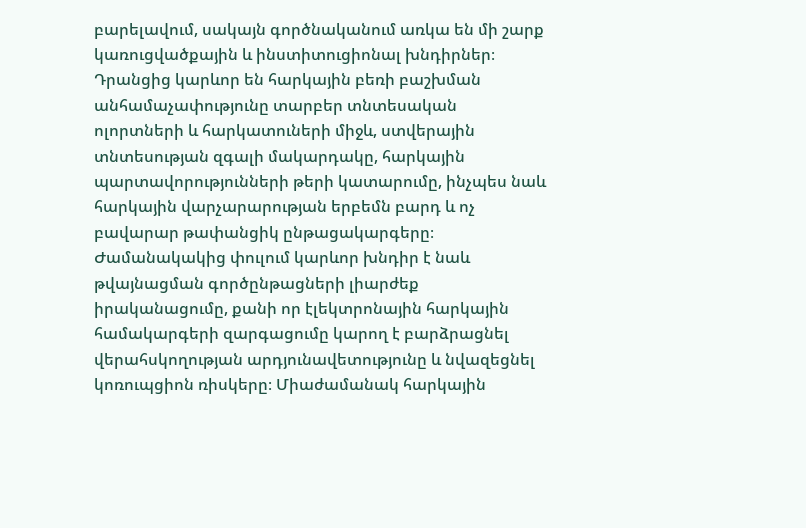բարելավում, սակայն գործնականում առկա են մի շարք կառուցվածքային և ինստիտուցիոնալ խնդիրներ։ Դրանցից կարևոր են հարկային բեռի բաշխման անհամաչափությունը տարբեր տնտեսական ոլորտների և հարկատուների միջև, ստվերային տնտեսության զգալի մակարդակը, հարկային պարտավորությունների թերի կատարումը, ինչպես նաև հարկային վարչարարության երբեմն բարդ և ոչ բավարար թափանցիկ ընթացակարգերը։ Ժամանակակից փուլում կարևոր խնդիր է նաև թվայնացման գործընթացների լիարժեք իրականացումը, քանի որ էլեկտրոնային հարկային համակարգերի զարգացումը կարող է բարձրացնել վերահսկողության արդյունավետությունը և նվազեցնել կոռուպցիոն ռիսկերը։ Միաժամանակ հարկային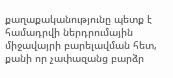քաղաքականությունը պետք է համադրվի ներդրումային միջավայրի բարելավման հետ, քանի որ չափազանց բարձր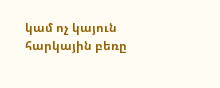կամ ոչ կայուն հարկային բեռը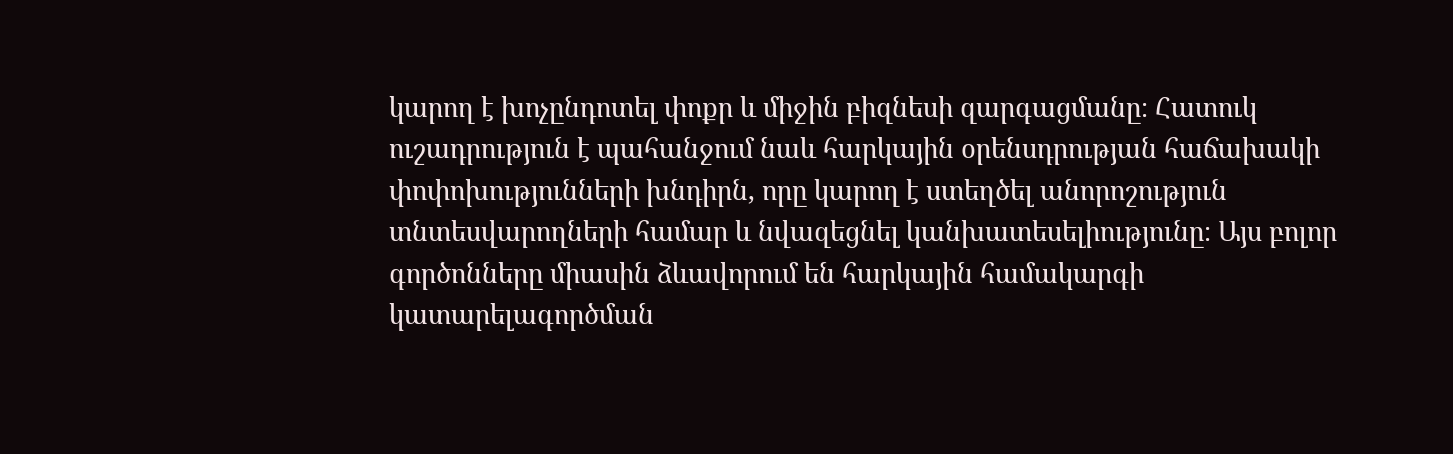կարող է խոչընդոտել փոքր և միջին բիզնեսի զարգացմանը։ Հատուկ ուշադրություն է պահանջում նաև հարկային օրենսդրության հաճախակի փոփոխությունների խնդիրն, որը կարող է ստեղծել անորոշություն տնտեսվարողների համար և նվազեցնել կանխատեսելիությունը։ Այս բոլոր գործոնները միասին ձևավորում են հարկային համակարգի կատարելագործման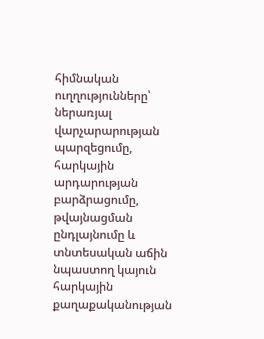հիմնական ուղղությունները՝ ներառյալ վարչարարության պարզեցումը, հարկային արդարության բարձրացումը, թվայնացման ընդլայնումը և տնտեսական աճին նպաստող կայուն հարկային քաղաքականության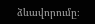ձևավորումը։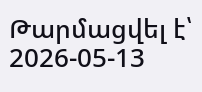Թարմացվել է՝ 2026-05-13